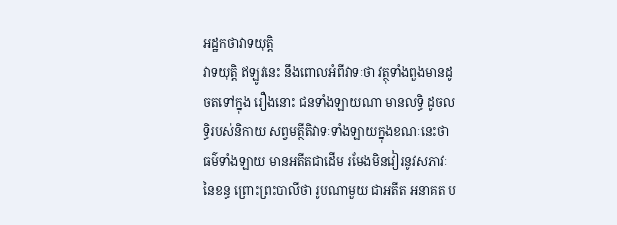អដ្ឋកថាវាទយុត្តិ
វាទយុត្តិ ឥឡូវនេះ នឹងពោលអំពីវាទៈថា វត្ថុទាំងពួងមានដូចតទៅក្នុង រឿងនោះ ជនទាំងឡាយណា មានលទ្ធិ ដូចលទ្ធិរបស់និកាយ សព្វមត្ថីតិវាទៈទាំងឡាយក្នុងខណៈនេះថា ធម៌ទាំងឡាយ មានអតីតជាដើម រមែងមិនវៀរនូវសភាវៈនៃខន្ធ ព្រោះព្រះបាលីថា រូបណាមួយ ជាអតីត អនាគត ប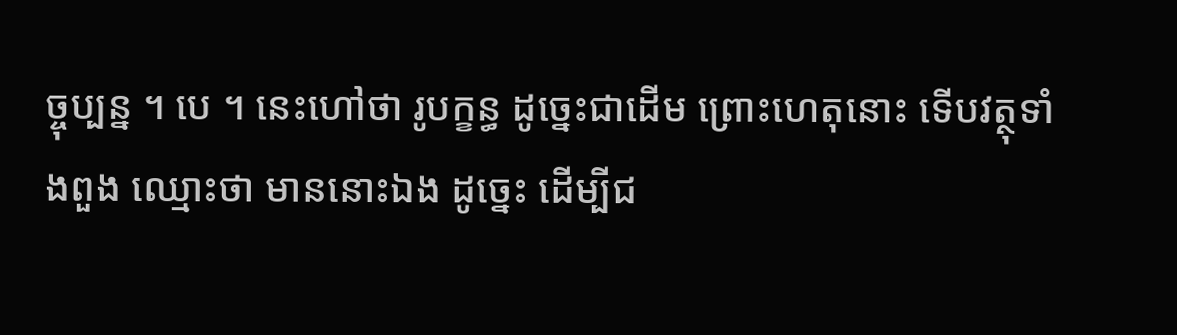ច្ចុប្បន្ន ។ បេ ។ នេះហៅថា រូបក្ខន្ធ ដូច្នេះជាដើម ព្រោះហេតុនោះ ទើបវត្ថុទាំងពួង ឈ្មោះថា មាននោះឯង ដូច្នេះ ដើម្បីជ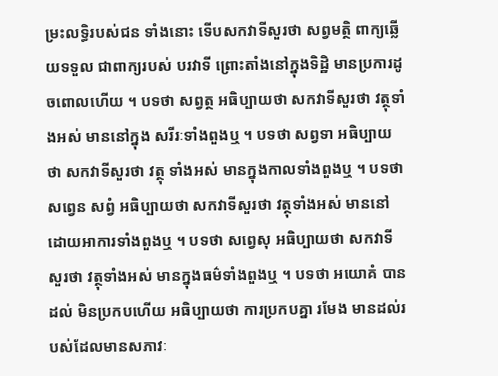ម្រះលទ្ធិរបស់ជន ទាំងនោះ ទើបសកវាទីសួរថា សព្វមត្ថិ ពាក្យឆ្លើយទទួល ជាពាក្យរបស់ បរវាទី ព្រោះតាំងនៅក្នុងទិដ្ឋិ មានប្រការដូចពោលហើយ ។ បទថា សព្វត្ថ អធិប្បាយថា សកវាទីសួរថា វត្ថុទាំងអស់ មាននៅក្នុង សរីរៈទាំងពួងឬ ។ បទថា សព្វទា អធិប្បាយថា សកវាទីសួរថា វត្ថុ ទាំងអស់ មានក្នុងកាលទាំងពួងឬ ។ បទថា សព្វេន សព្វំ អធិប្បាយថា សកវាទីសួរថា វត្ថុទាំងអស់ មាននៅដោយអាការទាំងពួងឬ ។ បទថា សព្វេសុ អធិប្បាយថា សកវាទីសួរថា វត្ថុទាំងអស់ មានក្នុងធម៌ទាំងពួងឬ ។ បទថា អយោគំ បានដល់ មិនប្រកបហើយ អធិប្បាយថា ការប្រកបគ្នា រមែង មានដល់របស់ដែលមានសភាវៈ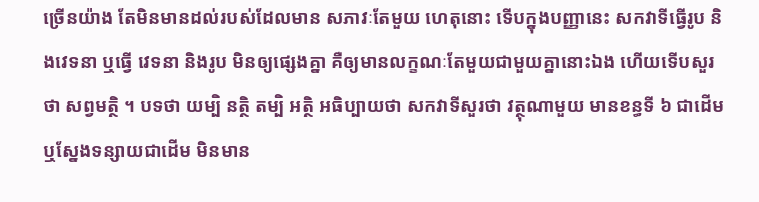ច្រើនយ៉ាង តែមិនមានដល់របស់ដែលមាន សភាវៈតែមួយ ហេតុនោះ ទើបក្នុងបញ្ញានេះ សកវាទីធ្វើរូប និងវេទនា ឬធ្វើ វេទនា និងរូប មិនឲ្យផ្សេងគ្នា គឺឲ្យមានលក្ខណៈតែមួយជាមួយគ្នានោះឯង ហើយទើបសួរថា សព្វមត្ថិ ។ បទថា យម្បិ នត្ថិ តម្បិ អត្ថិ អធិប្បាយថា សកវាទីសួរថា វត្ថុណាមួយ មានខន្ធទី ៦ ជាដើម ឬស្នែងទន្សាយជាដើម មិនមាន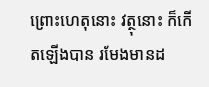ព្រោះហេតុនោះ វត្ថុនោះ ក៏កើតឡើងបាន រមែងមានដ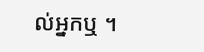ល់អ្នកឬ ។